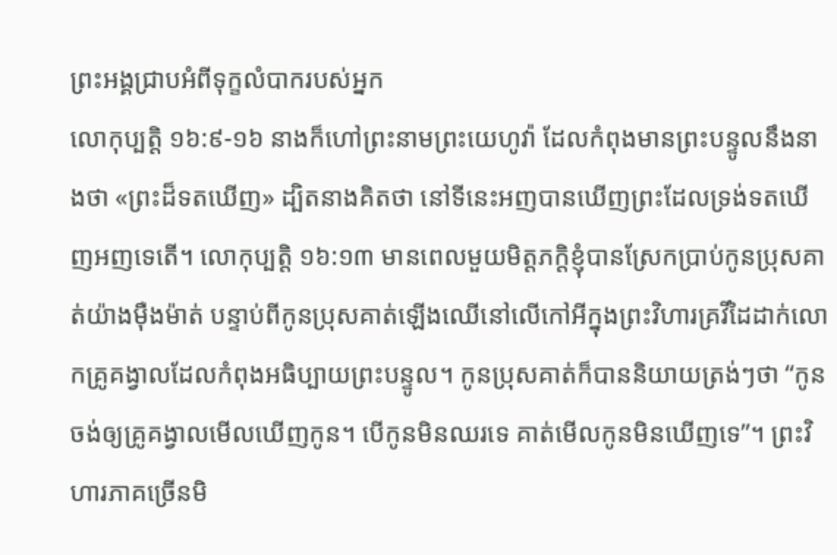ព្រះអង្គជ្រាបអំពីទុក្ខលំបាករបស់អ្នក
លោកុប្បត្តិ ១៦:៩-១៦ នាងក៏ហៅព្រះនាមព្រះយេហូវ៉ា ដែលកំពុងមានព្រះបន្ទូលនឹងនាងថា «ព្រះដ៏ទតឃើញ» ដ្បិតនាងគិតថា នៅទីនេះអញបានឃើញព្រះដែលទ្រង់ទតឃើញអញទេតើ។ លោកុប្បត្តិ ១៦:១៣ មានពេលមួយមិត្តភក្តិខ្ញុំបានស្រែកប្រាប់កូនប្រុសគាត់យ៉ាងម៉ឺងម៉ាត់ បន្ទាប់ពីកូនប្រុសគាត់ឡើងឈើនៅលើកៅអីក្នុងព្រះវិហារគ្រវីដៃដាក់លោកគ្រូគង្វាលដែលកំពុងអធិប្បាយព្រះបន្ទូល។ កូនប្រុសគាត់ក៏បាននិយាយត្រង់ៗថា “កូនចង់ឲ្យគ្រូគង្វាលមើលឃើញកូន។ បើកូនមិនឈរទេ គាត់មើលកូនមិនឃើញទេ”។ ព្រះវិហារភាគច្រើនមិ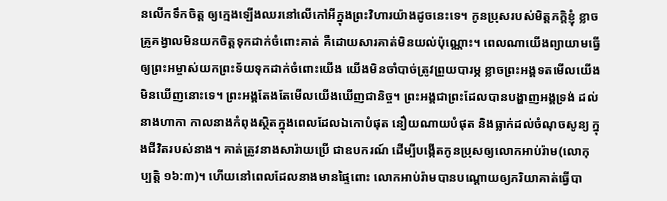នលើកទឹកចិត្ត ឲ្យក្មេងឡើងឈរនៅលើកៅអីក្នុងព្រះវិហារយ៉ាងដូចនេះទេ។ កូនប្រុសរបស់មិត្តភក្តិខ្ញុំ ខ្លាចគ្រូគង្វាលមិនយកចិត្តទុកដាក់ចំពោះគាត់ គឺដោយសារគាត់មិនយល់ប៉ុណ្ណោះ។ ពេលណាយើងព្យាយាមធ្វើឲ្យព្រះអម្ចាស់យកព្រះទ័យទុកដាក់ចំពោះយើង យើងមិនចាំបាច់ត្រូវព្រួយបារម្ភ ខ្លាចព្រះអង្គទតមើលយើងមិនឃើញនោះទេ។ ព្រះអង្គតែងតែមើលយើងឃើញជានិច្ច។ ព្រះអង្គជាព្រះដែលបានបង្ហាញអង្គទ្រង់ ដល់នាងហាកា កាលនាងកំពុងស្ថិតក្នុងពេលដែលឯកោបំផុត នឿយណាយបំផុត និងធ្លាក់ដល់ចំណុចសូន្យ ក្នុងជីវិតរបស់នាង។ គាត់ត្រូវនាងសារ៉ាយប្រើ ជាឧបករណ៍ ដើម្បីបង្កើតកូនប្រុសឲ្យលោកអាប់រ៉ាម(លោកុប្បត្តិ ១៦:៣)។ ហើយនៅពេលដែលនាងមានផ្ទៃពោះ លោកអាប់រ៉ាមបានបណ្តោយឲ្យភរិយាគាត់ធ្វើបា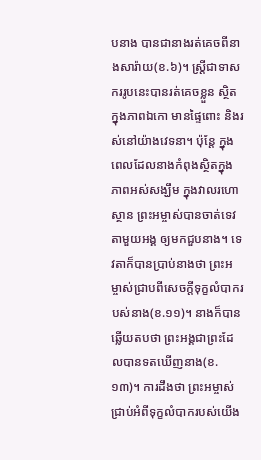បនាង បានជានាងរត់គេចពីនាងសារ៉ាយ(ខ.៦)។ ស្រ្តីជាទាសកររូបនេះបានរត់គេចខ្លួន ស្ថិតក្នុងភាពឯកោ មានផ្ទៃពោះ និងរស់នៅយ៉ាងវេទនា។ ប៉ុន្តែ ក្នុងពេលដែលនាងកំពុងស្ថិតក្នុងភាពអស់សង្ឃឹម ក្នុងវាលរហោស្ថាន ព្រះអម្ចាស់បានចាត់ទេវតាមួយអង្គ ឲ្យមកជួបនាង។ ទេវតាក៏បានប្រាប់នាងថា ព្រះអម្ចាស់ជ្រាបពីសេចក្តីទុក្ខលំបាករបស់នាង(ខ.១១)។ នាងក៏បានឆ្លើយតបថា ព្រះអង្គជាព្រះដែលបានទតឃើញនាង(ខ.១៣)។ ការដឹងថា ព្រះអម្ចាស់ជ្រាប់អំពីទុក្ខលំបាករបស់យើង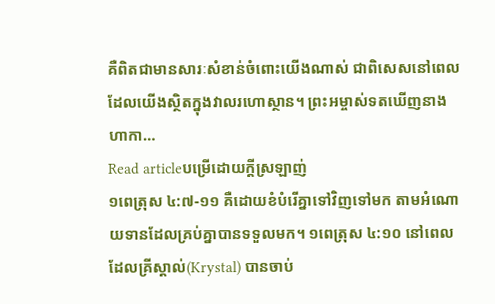គឺពិតជាមានសារៈសំខាន់ចំពោះយើងណាស់ ជាពិសេសនៅពេលដែលយើងស្ថិតក្នុងវាលរហោស្ថាន។ ព្រះអម្ចាស់ទតឃើញនាងហាកា…
Read articleបម្រើដោយក្តីស្រឡាញ់
១ពេត្រុស ៤:៧-១១ គឺដោយខំបំរើគ្នាទៅវិញទៅមក តាមអំណោយទានដែលគ្រប់គ្នាបានទទួលមក។ ១ពេត្រុស ៤:១០ នៅពេលដែលគ្រីស្តាល់(Krystal) បានចាប់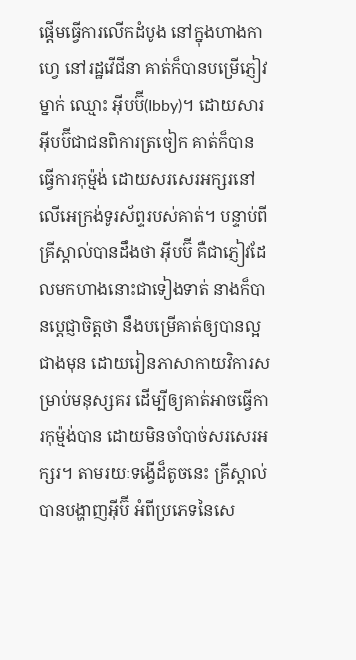ផ្តើមធ្វើការលើកដំបូង នៅក្នុងហាងកាហ្វេ នៅរដ្ឋវើជីនា គាត់ក៏បានបម្រើភ្ញៀវម្នាក់ ឈ្មោះ អ៊ីបប៊ី(Ibby)។ ដោយសារអ៊ីបប៊ីជាជនពិការត្រចៀក គាត់ក៏បានធ្វើការកុម្ម៉ង់ ដោយសរសេរអក្សរនៅលើអេក្រង់ទូរស័ព្ទរបស់គាត់។ បន្ទាប់ពីគ្រីស្តាល់បានដឹងថា អ៊ីបប៊ី គឺជាភ្ញៀវដែលមកហាងនោះជាទៀងទាត់ នាងក៏បានប្ដេជ្ញាចិត្តថា នឹងបម្រើគាត់ឲ្យបានល្អជាងមុន ដោយរៀនភាសាកាយវិការសម្រាប់មនុស្សគរ ដើម្បីឲ្យគាត់អាចធ្វើការកុម្ម៉ង់បាន ដោយមិនចាំបាច់សរសេរអក្សរ។ តាមរយៈទង្វើដ៏តូចនេះ គ្រីស្តាល់បានបង្ហាញអ៊ីប៊ី អំពីប្រភេទនៃសេ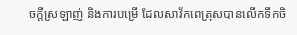ចក្តីស្រឡាញ់ និងការបម្រើ ដែលសាវ័កពេត្រុសបានលើកទឹកចិ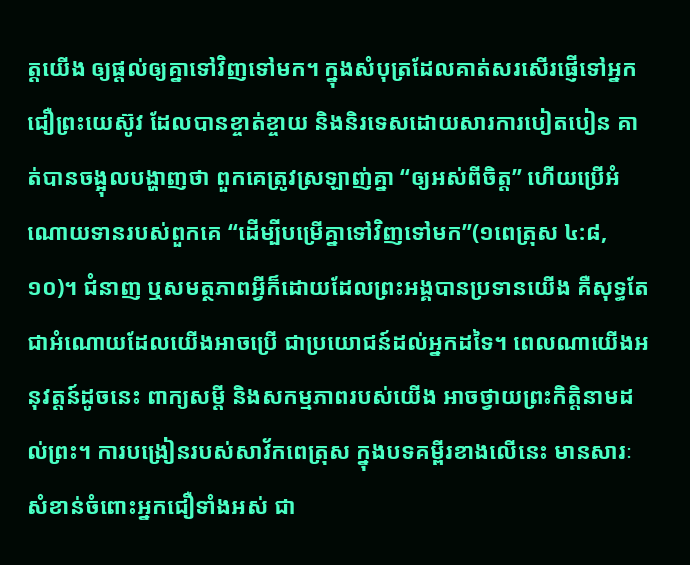ត្តយើង ឲ្យផ្តល់ឲ្យគ្នាទៅវិញទៅមក។ ក្នុងសំបុត្រដែលគាត់សរសើរផ្ញើទៅអ្នកជឿព្រះយេស៊ូវ ដែលបានខ្ចាត់ខ្ចាយ និងនិរទេសដោយសារការបៀតបៀន គាត់បានចង្អុលបង្ហាញថា ពួកគេត្រូវស្រឡាញ់គ្នា “ឲ្យអស់ពីចិត្ត” ហើយប្រើអំណោយទានរបស់ពួកគេ “ដើម្បីបម្រើគ្នាទៅវិញទៅមក”(១ពេត្រុស ៤:៨,១០)។ ជំនាញ ឬសមត្ថភាពអ្វីក៏ដោយដែលព្រះអង្គបានប្រទានយើង គឺសុទ្ធតែជាអំណោយដែលយើងអាចប្រើ ជាប្រយោជន៍ដល់អ្នកដទៃ។ ពេលណាយើងអនុវត្តន៍ដូចនេះ ពាក្យសម្តី និងសកម្មភាពរបស់យើង អាចថ្វាយព្រះកិត្តិនាមដល់ព្រះ។ ការបង្រៀនរបស់សាវ័កពេត្រុស ក្នុងបទគម្ពីរខាងលើនេះ មានសារៈសំខាន់ចំពោះអ្នកជឿទាំងអស់ ជា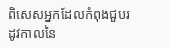ពិសេសអ្នកដែលកំពុងជួបរដូវកាលនៃ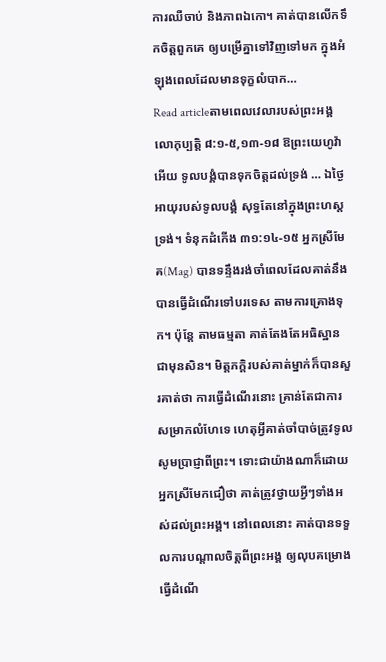ការឈឺចាប់ និងភាពឯកោ។ គាត់បានលើកទឹកចិត្តពួកគេ ឲ្យបម្រើគ្នាទៅវិញទៅមក ក្នុងអំឡុងពេលដែលមានទុក្ខលំបាក…
Read articleតាមពេលវេលារបស់ព្រះអង្គ
លោកុប្បត្តិ ៨:១-៥,១៣-១៨ ឱព្រះយេហូវ៉ាអើយ ទូលបង្គំបានទុកចិត្តដល់ទ្រង់ … ឯថ្ងៃអាយុរបស់ទូលបង្គំ សុទ្ធតែនៅក្នុងព្រះហស្តទ្រង់។ ទំនុកដំកើង ៣១:១៤-១៥ អ្នកស្រីមែគ(Mag) បានទន្ទឹងរង់ចាំពេលដែលគាត់នឹងបានធ្វើដំណើរទៅបរទេស តាមការគ្រោងទុក។ ប៉ុន្តែ តាមធម្មតា គាត់តែងតែអធិស្ឋានជាមុនសិន។ មិត្តភក្តិរបស់គាត់ម្នាក់ក៏បានសួរគាត់ថា ការធ្វើដំណើរនោះ គ្រាន់តែជាការសម្រាកលំហែទេ ហេតុអ្វីគាត់ចាំបាច់ត្រូវទូលសូមប្រាជ្ញាពីព្រះ។ ទោះជាយ៉ាងណាក៏ដោយ អ្នកស្រីមែកជឿថា គាត់ត្រូវថ្វាយអ្វីៗទាំងអស់ដល់ព្រះអង្គ។ នៅពេលនោះ គាត់បានទទួលការបណ្តាលចិត្តពីព្រះអង្គ ឲ្យលុបគម្រោងធ្វើដំណើ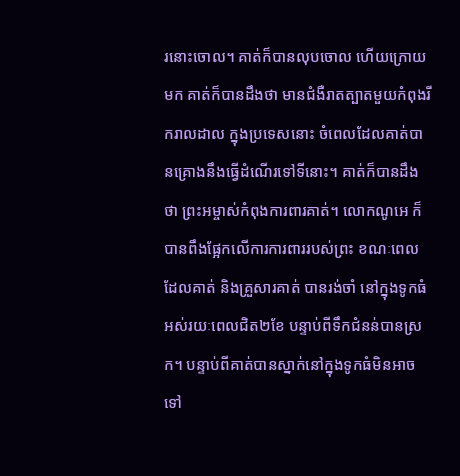រនោះចោល។ គាត់ក៏បានលុបចោល ហើយក្រោយមក គាត់ក៏បានដឹងថា មានជំងឺរាតត្បាតមួយកំពុងរីករាលដាល ក្នុងប្រទេសនោះ ចំពេលដែលគាត់បានគ្រោងនឹងធ្វើដំណើរទៅទីនោះ។ គាត់ក៏បានដឹងថា ព្រះអម្ចាស់កំពុងការពារគាត់។ លោកណូអេ ក៏បានពឹងផ្អែកលើការការពាររបស់ព្រះ ខណៈពេលដែលគាត់ និងគ្រួសារគាត់ បានរង់ចាំ នៅក្នុងទូកធំអស់រយៈពេលជិត២ខែ បន្ទាប់ពីទឹកជំនន់បានស្រក។ បន្ទាប់ពីគាត់បានស្នាក់នៅក្នុងទូកធំមិនអាចទៅ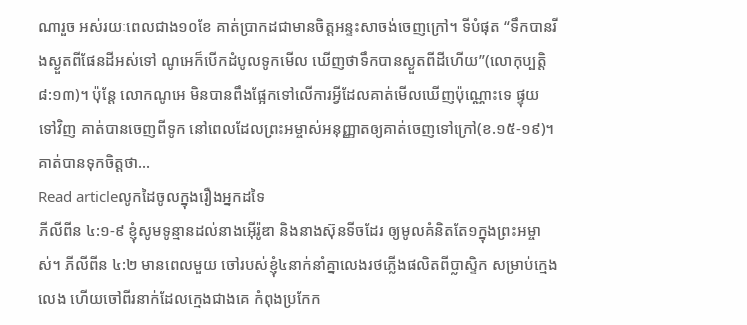ណារួច អស់រយៈពេលជាង១០ខែ គាត់ប្រាកដជាមានចិត្តអន្ទះសាចង់ចេញក្រៅ។ ទីបំផុត “ទឹកបានរីងស្ងួតពីផែនដីអស់ទៅ ណូអេក៏បើកដំបូលទូកមើល ឃើញថាទឹកបានស្ងួតពីដីហើយ”(លោកុប្បត្តិ ៨:១៣)។ ប៉ុន្តែ លោកណូអេ មិនបានពឹងផ្អែកទៅលើការអ្វីដែលគាត់មើលឃើញប៉ុណ្ណោះទេ ផ្ទុយទៅវិញ គាត់បានចេញពីទូក នៅពេលដែលព្រះអម្ចាស់អនុញ្ញាតឲ្យគាត់ចេញទៅក្រៅ(ខ.១៥-១៩)។ គាត់បានទុកចិត្តថា…
Read articleលូកដៃចូលក្នុងរឿងអ្នកដទៃ
ភីលីពីន ៤:១-៩ ខ្ញុំសូមទូន្មានដល់នាងអ៊ើរ៉ូឌា និងនាងស៊ុនទីចដែរ ឲ្យមូលគំនិតតែ១ក្នុងព្រះអម្ចាស់។ ភីលីពីន ៤:២ មានពេលមួយ ចៅរបស់ខ្ញុំ៤នាក់នាំគ្នាលេងរថភ្លើងផលិតពីប្លាស្ទិក សម្រាប់ក្មេងលេង ហើយចៅពីរនាក់ដែលក្មេងជាងគេ កំពុងប្រកែក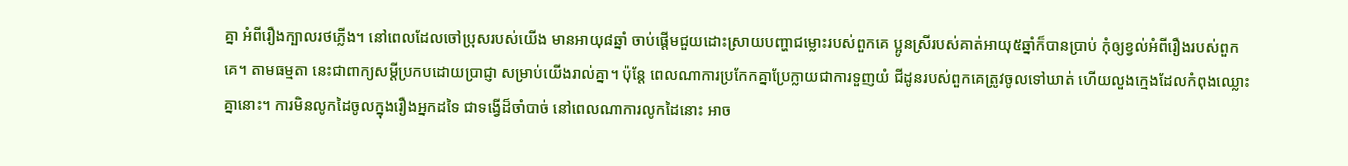គ្នា អំពីរឿងក្បាលរថភ្លើង។ នៅពេលដែលចៅប្រុសរបស់យើង មានអាយុ៨ឆ្នាំ ចាប់ផ្តើមជួយដោះស្រាយបញ្ហាជម្លោះរបស់ពួកគេ ប្អូនស្រីរបស់គាត់អាយុ៥ឆ្នាំក៏បានប្រាប់ កុំឲ្យខ្វល់អំពីរឿងរបស់ពួកគេ។ តាមធម្មតា នេះជាពាក្យសម្តីប្រកបដោយប្រាជ្ញា សម្រាប់យើងរាល់គ្នា។ ប៉ុន្តែ ពេលណាការប្រកែកគ្នាប្រែក្លាយជាការទួញយំ ជីដូនរបស់ពួកគេត្រូវចូលទៅឃាត់ ហើយលួងក្មេងដែលកំពុងឈ្លោះគ្នានោះ។ ការមិនលូកដៃចូលក្នុងរឿងអ្នកដទៃ ជាទង្វើដ៏ចាំបាច់ នៅពេលណាការលូកដៃនោះ អាច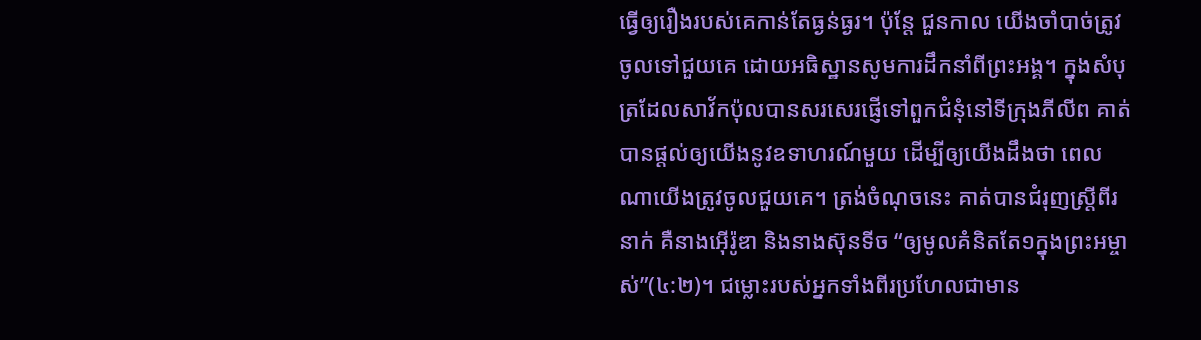ធ្វើឲ្យរឿងរបស់គេកាន់តែធ្ងន់ធ្ងរ។ ប៉ុន្តែ ជួនកាល យើងចាំបាច់ត្រូវចូលទៅជួយគេ ដោយអធិស្ឋានសូមការដឹកនាំពីព្រះអង្គ។ ក្នុងសំបុត្រដែលសាវ័កប៉ុលបានសរសេរផ្ញើទៅពួកជំនុំនៅទីក្រុងភីលីព គាត់បានផ្តល់ឲ្យយើងនូវឧទាហរណ៍មួយ ដើម្បីឲ្យយើងដឹងថា ពេលណាយើងត្រូវចូលជួយគេ។ ត្រង់ចំណុចនេះ គាត់បានជំរុញស្រ្តីពីរនាក់ គឺនាងអ៊ើរ៉ូឌា និងនាងស៊ុនទីច “ឲ្យមូលគំនិតតែ១ក្នុងព្រះអម្ចាស់”(៤:២)។ ជម្លោះរបស់អ្នកទាំងពីរប្រហែលជាមាន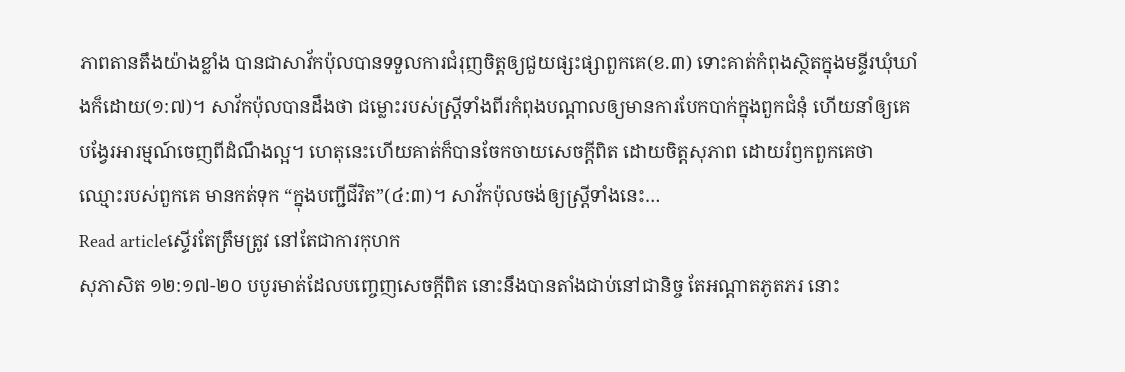ភាពតានតឹងយ៉ាងខ្លាំង បានជាសាវ័កប៉ុលបានទទួលការជំរុញចិត្តឲ្យជួយផ្សះផ្សាពួកគេ(ខ.៣) ទោះគាត់កំពុងស្ថិតក្នុងមន្ទីរឃុំឃាំងក៏ដោយ(១:៧)។ សាវ័កប៉ុលបានដឹងថា ជម្លោះរបស់ស្រ្តីទាំងពីរកំពុងបណ្តាលឲ្យមានការបែកបាក់ក្នុងពួកជំនុំ ហើយនាំឲ្យគេបង្វែរអារម្មណ៍ចេញពីដំណឹងល្អ។ ហេតុនេះហើយគាត់ក៏បានចែកចាយសេចក្តីពិត ដោយចិត្តសុភាព ដោយរំឭកពួកគេថា ឈ្មោះរបស់ពួកគេ មានកត់ទុក “ក្នុងបញ្ជីជីវិត”(៤:៣)។ សាវ័កប៉ុលចង់ឲ្យស្រ្តីទាំងនេះ…
Read articleស្ទើរតែត្រឹមត្រូវ នៅតែជាការកុហក
សុភាសិត ១២:១៧-២០ បបូរមាត់ដែលបញ្ចេញសេចក្តីពិត នោះនឹងបានតាំងជាប់នៅជានិច្ច តែអណ្តាតភូតភរ នោះ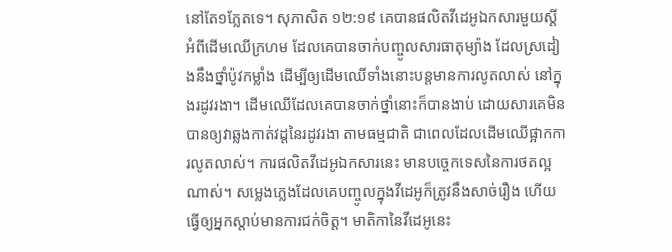នៅតែ១ភ្លែតទេ។ សុភាសិត ១២:១៩ គេបានផលិតវីដេអូឯកសារមួយស្តីអំពីដើមឈើក្រហម ដែលគេបានចាក់បញ្ចូលសារធាតុម្យ៉ាង ដែលស្រដៀងនឹងថ្នាំប៉ូវកម្លាំង ដើម្បីឲ្យដើមឈើទាំងនោះបន្តមានការលូតលាស់ នៅក្នុងរដូវរងា។ ដើមឈើដែលគេបានចាក់ថ្នាំនោះក៏បានងាប់ ដោយសារគេមិនបានឲ្យវាឆ្លងកាត់វដ្តនៃរដូវរងា តាមធម្មជាតិ ជាពេលដែលដើមឈើផ្អាកការលូតលាស់។ ការផលិតវីដេអូឯកសារនេះ មានបច្ចេកទេសនៃការថតល្អណាស់។ សម្លេងភ្លេងដែលគេបញ្ចូលក្នុងវីដេអូក៏ត្រូវនឹងសាច់រឿង ហើយធ្វើឲ្យអ្នកស្តាប់មានការជក់ចិត្ត។ មាតិកានៃវីដេអូនេះ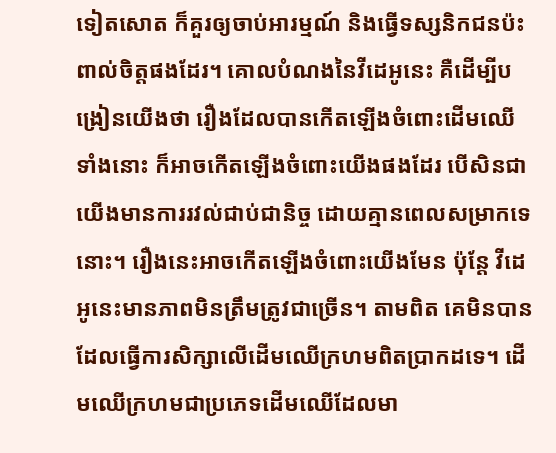ទៀតសោត ក៏គួរឲ្យចាប់អារម្មណ៍ និងធ្វើទស្សនិកជនប៉ះពាល់ចិត្តផងដែរ។ គោលបំណងនៃវីដេអូនេះ គឺដើម្បីបង្រៀនយើងថា រឿងដែលបានកើតឡើងចំពោះដើមឈើទាំងនោះ ក៏អាចកើតឡើងចំពោះយើងផងដែរ បើសិនជាយើងមានការរវល់ជាប់ជានិច្ច ដោយគ្មានពេលសម្រាកទេនោះ។ រឿងនេះអាចកើតឡើងចំពោះយើងមែន ប៉ុន្តែ វីដេអូនេះមានភាពមិនត្រឹមត្រូវជាច្រើន។ តាមពិត គេមិនបានដែលធ្វើការសិក្សាលើដើមឈើក្រហមពិតប្រាកដទេ។ ដើមឈើក្រហមជាប្រភេទដើមឈើដែលមា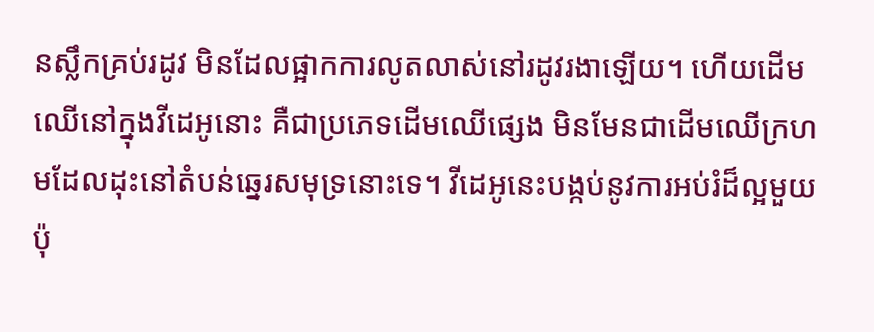នស្លឹកគ្រប់រដូវ មិនដែលផ្អាកការលូតលាស់នៅរដូវរងាឡើយ។ ហើយដើមឈើនៅក្នុងវីដេអូនោះ គឺជាប្រភេទដើមឈើផ្សេង មិនមែនជាដើមឈើក្រហមដែលដុះនៅតំបន់ឆ្នេរសមុទ្រនោះទេ។ វីដេអូនេះបង្កប់នូវការអប់រំដ៏ល្អមួយ ប៉ុ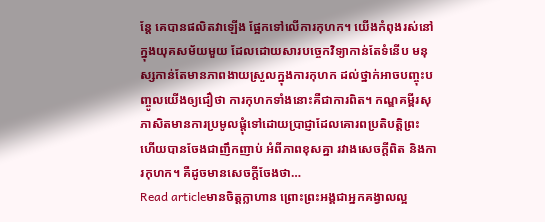ន្តែ គេបានផលិតវាឡើង ផ្អែកទៅលើការកុហក។ យើងកំពុងរស់នៅក្នុងយុគសម័យមួយ ដែលដោយសារបច្ចេកវិទ្យាកាន់តែទំនើប មនុស្សកាន់តែមានភាពងាយស្រួលក្នុងការកុហក ដល់ថ្នាក់អាចបញ្ចុះបញ្ចូលយើងឲ្យជឿថា ការកុហកទាំងនោះគឺជាការពិត។ កណ្ឌគម្ពីរសុភាសិតមានការប្រមូលផ្តុំទៅដោយប្រាជ្ញាដែលគោរពប្រតិបត្តិព្រះ ហើយបានចែងជាញឹកញាប់ អំពីភាពខុសគ្នា រវាងសេចក្តីពិត និងការកុហក។ គឺដូចមានសេចក្តីចែងថា…
Read articleមានចិត្តក្លាហាន ព្រោះព្រះអង្គជាអ្នកគង្វាលល្អ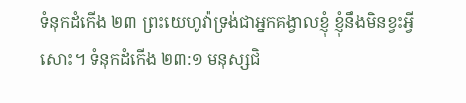ទំនុកដំកើង ២៣ ព្រះយេហូវ៉ាទ្រង់ជាអ្នកគង្វាលខ្ញុំ ខ្ញុំនឹងមិនខ្វះអ្វីសោះ។ ទំនុកដំកើង ២៣:១ មនុស្សជិ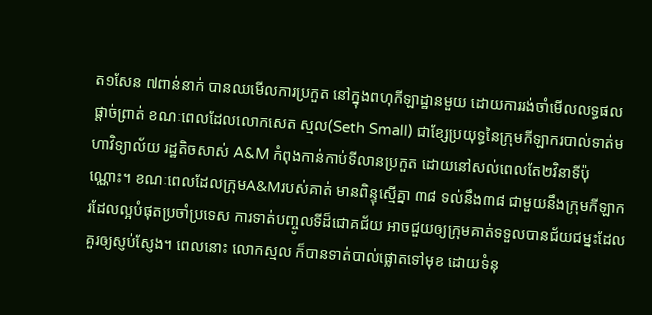ត១សែន ៧ពាន់នាក់ បានឈមើលការប្រកួត នៅក្នុងពហុកីឡាដ្ឋានមួយ ដោយការរង់ចាំមើលលទ្ធផលផ្តាច់ព្រាត់ ខណៈពេលដែលលោកសេត ស្មល(Seth Small) ជាខ្សែប្រយុទ្ធនៃក្រុមកីឡាករបាល់ទាត់មហាវិទ្យាល័យ រដ្ឋតិចសាស់ A&M កំពុងកាន់កាប់ទីលានប្រកួត ដោយនៅសល់ពេលតែ២វិនាទីប៉ុណ្ណោះ។ ខណៈពេលដែលក្រុមA&Mរបស់គាត់ មានពិន្ទុស្មើគ្នា ៣៨ ទល់នឹង៣៨ ជាមួយនឹងក្រុមកីឡាករដែលល្អបំផុតប្រចាំប្រទេស ការទាត់បញ្ចូលទីដ៏ជោគជ័យ អាចជួយឲ្យក្រុមគាត់ទទួលបានជ័យជម្នះដែលគួរឲ្យស្ញប់ស្ញែង។ ពេលនោះ លោកស្មល ក៏បានទាត់បាល់ផ្លោតទៅមុខ ដោយទំនុ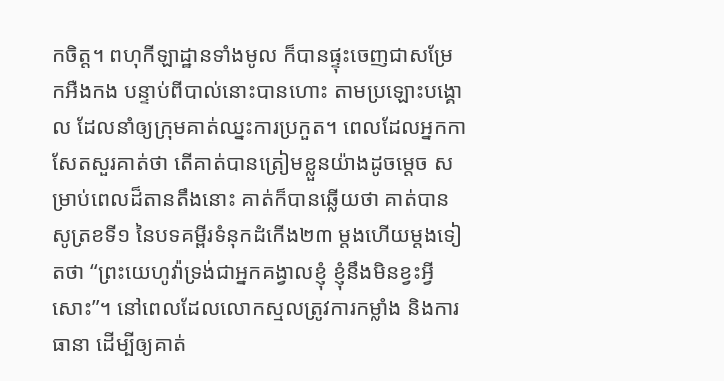កចិត្ត។ ពហុកីឡាដ្ឋានទាំងមូល ក៏បានផ្ទុះចេញជាសម្រែកអឺងកង បន្ទាប់ពីបាល់នោះបានហោះ តាមប្រឡោះបង្គោល ដែលនាំឲ្យក្រុមគាត់ឈ្នះការប្រកួត។ ពេលដែលអ្នកកាសែតសួរគាត់ថា តើគាត់បានត្រៀមខ្លួនយ៉ាងដូចម្តេច សម្រាប់ពេលដ៏តានតឹងនោះ គាត់ក៏បានឆ្លើយថា គាត់បានសូត្រខទី១ នៃបទគម្ពីរទំនុកដំកើង២៣ ម្តងហើយម្តងទៀតថា “ព្រះយេហូវ៉ាទ្រង់ជាអ្នកគង្វាលខ្ញុំ ខ្ញុំនឹងមិនខ្វះអ្វីសោះ”។ នៅពេលដែលលោកស្មលត្រូវការកម្លាំង និងការធានា ដើម្បីឲ្យគាត់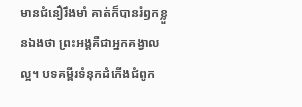មានជំនឿរឹងមាំ គាត់ក៏បានរំឭកខ្លួនឯងថា ព្រះអង្គគឺជាអ្នកគង្វាលល្អ។ បទគម្ពីរទំនុកដំកើងជំពូក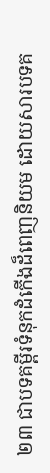២៣ ជាបទគម្ពីរទំនុកដំកើងដ៏ពេញនិយម ដោយសារបទគ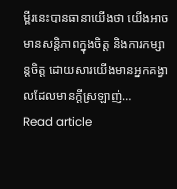ម្ពីរនេះបានធានាយើងថា យើងអាចមានសន្តិភាពក្នុងចិត្ត និងការកម្សាន្តចិត្ត ដោយសារយើងមានអ្នកគង្វាលដែលមានក្តីស្រឡាញ់…
Read article